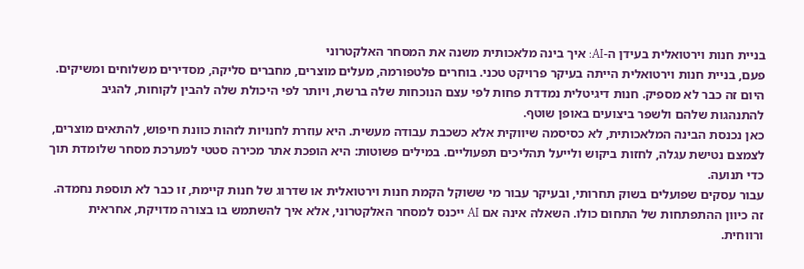בניית חנות וירטואלית בעידן ה-AI: איך בינה מלאכותית משנה את המסחר האלקטרוני
פעם, בניית חנות וירטואלית הייתה בעיקר פרויקט טכני. בוחרים פלטפורמה, מעלים מוצרים, מחברים סליקה, מסדירים משלוחים ומשיקים. היום זה כבר לא מספיק. חנות דיגיטלית נמדדת פחות לפי עצם הנוכחות שלה ברשת, ויותר לפי היכולת שלה להבין לקוחות, להגיב להתנהגות שלהם ולשפר ביצועים באופן שוטף.
כאן נכנסת הבינה המלאכותית, לא כסיסמה שיווקית אלא כשכבת עבודה מעשית. היא עוזרת לחנויות לזהות כוונת חיפוש, להתאים מוצרים, לצמצם נטישת עגלה, לחזות ביקוש ולייעל תהליכים תפעוליים. במילים פשוטות: היא הופכת אתר מכירה סטטי למערכת מסחר שלומדת תוך כדי תנועה.
עבור עסקים שפועלים בשוק תחרותי, ובעיקר עבור מי ששוקל הקמת חנות וירטואלית או שדרוג של חנות קיימת, זו כבר לא תוספת נחמדה. זה כיוון ההתפתחות של התחום כולו. השאלה אינה אם AI ייכנס למסחר האלקטרוני, אלא איך להשתמש בו בצורה מדויקת, אחראית ורווחית.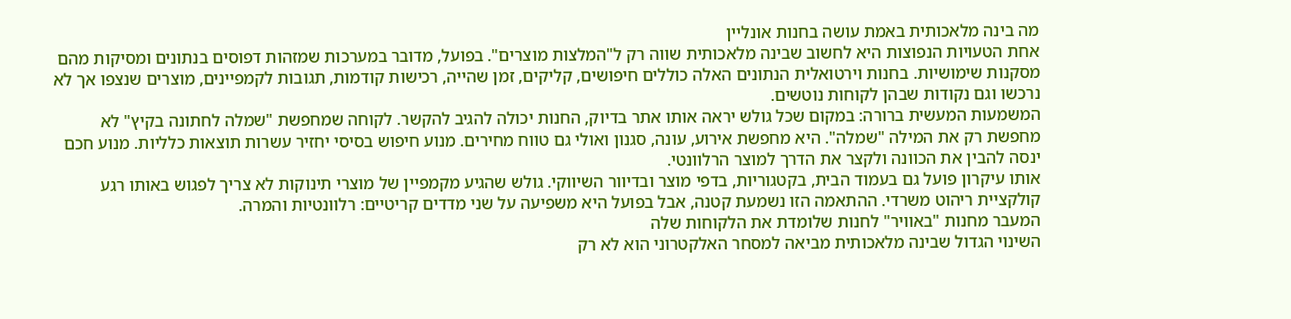מה בינה מלאכותית באמת עושה בחנות אונליין
אחת הטעויות הנפוצות היא לחשוב שבינה מלאכותית שווה רק ל"המלצות מוצרים". בפועל, מדובר במערכות שמזהות דפוסים בנתונים ומסיקות מהם מסקנות שימושיות. בחנות וירטואלית הנתונים האלה כוללים חיפושים, קליקים, זמן שהייה, רכישות קודמות, תגובות לקמפיינים, מוצרים שנצפו אך לא נרכשו וגם נקודות שבהן לקוחות נוטשים.
המשמעות המעשית ברורה: במקום שכל גולש יראה אותו אתר בדיוק, החנות יכולה להגיב להקשר. לקוחה שמחפשת "שמלה לחתונה בקיץ" לא מחפשת רק את המילה "שמלה". היא מחפשת אירוע, עונה, סגנון ואולי גם טווח מחירים. מנוע חיפוש בסיסי יחזיר עשרות תוצאות כלליות. מנוע חכם ינסה להבין את הכוונה ולקצר את הדרך למוצר הרלוונטי.
אותו עיקרון פועל גם בעמוד הבית, בקטגוריות, בדפי מוצר ובדיוור השיווקי. גולש שהגיע מקמפיין של מוצרי תינוקות לא צריך לפגוש באותו רגע קולקציית ריהוט משרדי. ההתאמה הזו נשמעת קטנה, אבל בפועל היא משפיעה על שני מדדים קריטיים: רלוונטיות והמרה.
המעבר מחנות "באוויר" לחנות שלומדת את הלקוחות שלה
השינוי הגדול שבינה מלאכותית מביאה למסחר האלקטרוני הוא לא רק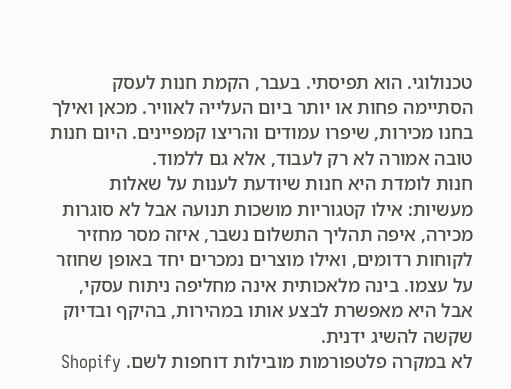טכנולוגי. הוא תפיסתי. בעבר, הקמת חנות לעסק הסתיימה פחות או יותר ביום העלייה לאוויר. מכאן ואילך בחנו מכירות, שיפרו עמודים והריצו קמפיינים. היום חנות טובה אמורה לא רק לעבוד, אלא גם ללמוד.
חנות לומדת היא חנות שיודעת לענות על שאלות מעשיות: אילו קטגוריות מושכות תנועה אבל לא סוגרות מכירה, איפה תהליך התשלום נשבר, איזה מסר מחזיר לקוחות רדומים, ואילו מוצרים נמכרים יחד באופן שחוזר על עצמו. בינה מלאכותית אינה מחליפה ניתוח עסקי, אבל היא מאפשרת לבצע אותו במהירות, בהיקף ובדיוק שקשה להשיג ידנית.
לא במקרה פלטפורמות מובילות דוחפות לשם. Shopify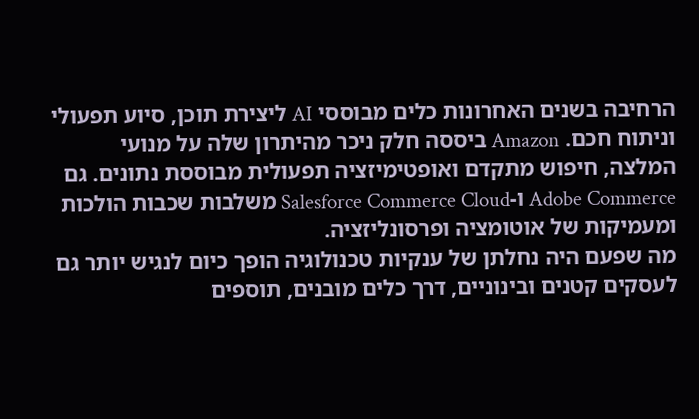הרחיבה בשנים האחרונות כלים מבוססי AI ליצירת תוכן, סיוע תפעולי וניתוח חכם. Amazon ביססה חלק ניכר מהיתרון שלה על מנועי המלצה, חיפוש מתקדם ואופטימיזציה תפעולית מבוססת נתונים. גם Adobe Commerce ו-Salesforce Commerce Cloud משלבות שכבות הולכות ומעמיקות של אוטומציה ופרסונליזציה.
מה שפעם היה נחלתן של ענקיות טכנולוגיה הופך כיום לנגיש יותר גם לעסקים קטנים ובינוניים, דרך כלים מובנים, תוספים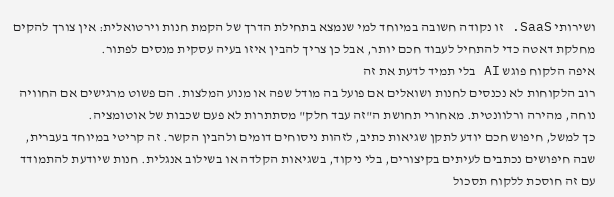ושירותי SaaS. זו נקודה חשובה במיוחד למי שנמצא בתחילת הדרך של הקמת חנות וירטואלית: אין צורך להקים מחלקת דאטה כדי להתחיל לעבוד חכם יותר, אבל כן צריך להבין איזו בעיה עסקית מנסים לפתור.
איפה הלקוח פוגש AI בלי תמיד לדעת את זה
רוב הלקוחות לא נכנסים לחנות ושואלים אם פועל בה מודל שפה או מנוע המלצות. הם פשוט מרגישים אם החוויה נוחה, מהירה ורלוונטית. מאחורי תחושת ה"זה עבד חלק" מסתתרות לא פעם שכבות של אוטומציה.
כך למשל, חיפוש חכם יודע לתקן שגיאות כתיב, לזהות ניסוחים דומים ולהבין הקשר. זה קריטי במיוחד בעברית, שבה חיפושים נכתבים לעיתים בקיצורים, בלי ניקוד, בשגיאות הקלדה או בשילוב אנגלית. חנות שיודעת להתמודד עם זה חוסכת ללקוח תסכול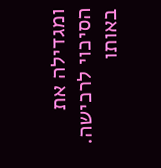ומגדילה את הסיכוי לרכישה.
באותו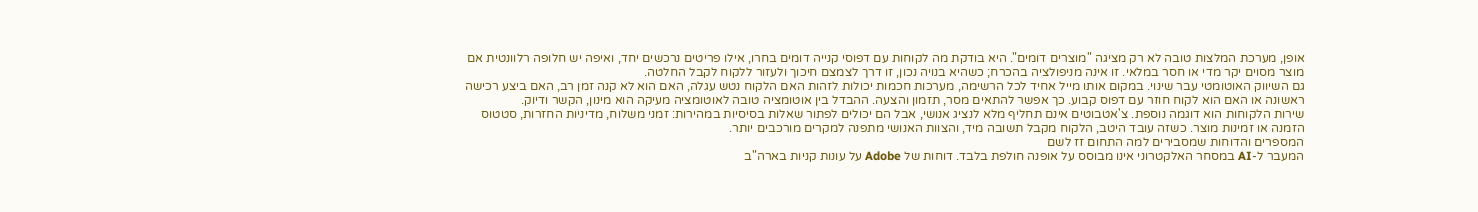אופן, מערכת המלצות טובה לא רק מציגה "מוצרים דומים". היא בודקת מה לקוחות עם דפוסי קנייה דומים בחרו, אילו פריטים נרכשים יחד, ואיפה יש חלופה רלוונטית אם מוצר מסוים יקר מדי או חסר במלאי. זו אינה מניפולציה בהכרח; כשהיא בנויה נכון, זו דרך לצמצם חיכוך ולעזור ללקוח לקבל החלטה.
גם השיווק האוטומטי עבר שינוי. במקום אותו מייל אחיד לכל הרשימה, מערכות חכמות יכולות לזהות האם הלקוח נטש עגלה, האם הוא לא קנה זמן רב, האם ביצע רכישה ראשונה או האם הוא לקוח חוזר עם דפוס קבוע. כך אפשר להתאים מסר, תזמון והצעה. ההבדל בין אוטומציה טובה לאוטומציה מעיקה הוא מינון, הקשר ודיוק.
שירות הלקוחות הוא דוגמה נוספת. צ'אטבוטים אינם תחליף מלא לנציג אנושי, אבל הם יכולים לפתור שאלות בסיסיות במהירות: זמני משלוח, מדיניות החזרות, סטטוס הזמנה או זמינות מוצר. כשזה עובד היטב, הלקוח מקבל תשובה מיד, והצוות האנושי מתפנה למקרים מורכבים יותר.
המספרים והדוחות שמסבירים למה התחום זז לשם
המעבר ל-AI במסחר האלקטרוני אינו מבוסס על אופנה חולפת בלבד. דוחות של Adobe על עונות קניות בארה"ב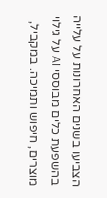הצביעו בשנים האחרונות על עלייה בהשפעת כלים מבוססי AI על גילוי מוצרים, חיפוש ותמיכה. במקביל,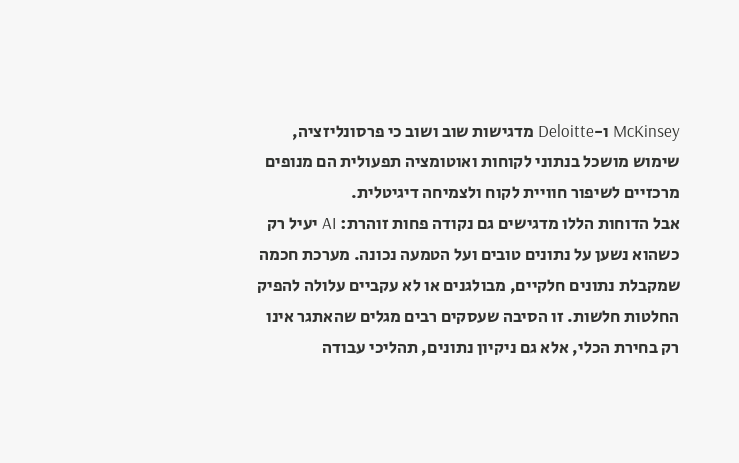McKinsey ו-Deloitte מדגישות שוב ושוב כי פרסונליזציה, שימוש מושכל בנתוני לקוחות ואוטומציה תפעולית הם מנופים מרכזיים לשיפור חוויית לקוח ולצמיחה דיגיטלית.
אבל הדוחות הללו מדגישים גם נקודה פחות זוהרת: AI יעיל רק כשהוא נשען על נתונים טובים ועל הטמעה נכונה. מערכת חכמה שמקבלת נתונים חלקיים, מבולגנים או לא עקביים עלולה להפיק החלטות חלשות. זו הסיבה שעסקים רבים מגלים שהאתגר אינו רק בחירת הכלי, אלא גם ניקיון נתונים, תהליכי עבודה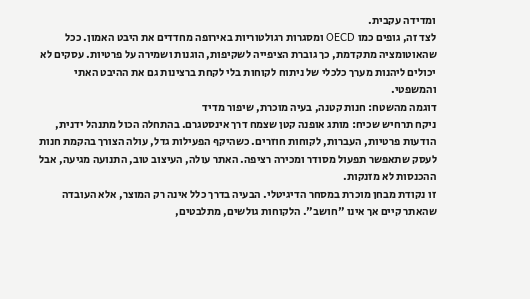ומדידה עקבית.
לצד זה, גופים כמו OECD ומסגרות רגולטוריות באירופה מחדדים את היבט האמון. ככל שהאוטומציה מתקדמת, כך גוברת הציפייה לשקיפות, הוגנות ושמירה על פרטיות. עסקים לא יכולים ליהנות מערך כלכלי של ניתוח לקוחות בלי לקחת ברצינות גם את ההיבט האתי והמשפטי.
דוגמה מהשטח: חנות קטנה, בעיה מוכרת, שיפור מדיד
ניקח תרחיש שכיח: מותג אופנה קטן שצמח דרך אינסטגרם. בהתחלה הכול מתנהל ידנית, הודעות פרטיות, העברות, לקוחות חוזרים. כשהיקף הפעילות גדל, עולה הצורך בהקמת חנות לעסק שתאפשר תפעול מסודר ומכירה רציפה. האתר עולה, העיצוב טוב, התנועה מגיעה, אבל ההכנסות לא מזנקות.
זו נקודת מבחן מוכרת במסחר הדיגיטלי. הבעיה בדרך כלל אינה רק המוצר, אלא העובדה שהאתר קיים אך אינו "חושב". הלקוחות גולשים, מתלבטים,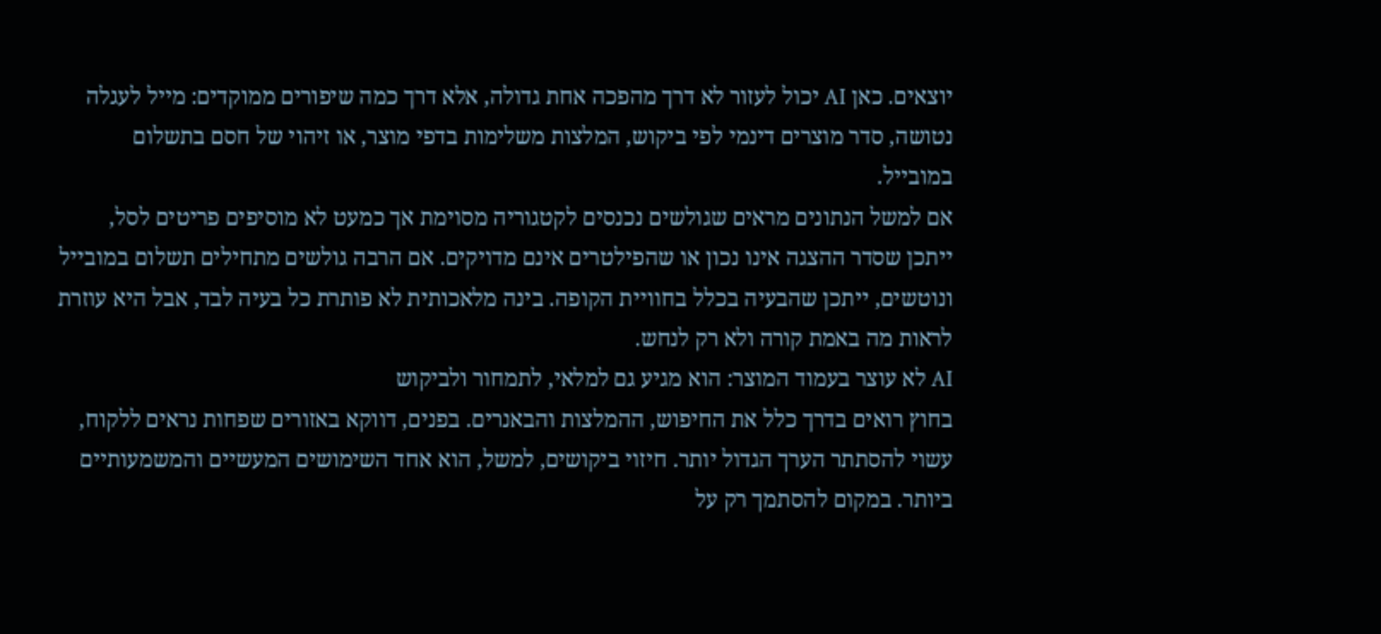יוצאים. כאן AI יכול לעזור לא דרך מהפכה אחת גדולה, אלא דרך כמה שיפורים ממוקדים: מייל לעגלה נטושה, סדר מוצרים דינמי לפי ביקוש, המלצות משלימות בדפי מוצר, או זיהוי של חסם בתשלום במובייל.
אם למשל הנתונים מראים שגולשים נכנסים לקטגוריה מסוימת אך כמעט לא מוסיפים פריטים לסל, ייתכן שסדר ההצגה אינו נכון או שהפילטרים אינם מדויקים. אם הרבה גולשים מתחילים תשלום במובייל ונוטשים, ייתכן שהבעיה בכלל בחוויית הקופה. בינה מלאכותית לא פותרת כל בעיה לבד, אבל היא עוזרת לראות מה באמת קורה ולא רק לנחש.
AI לא עוצר בעמוד המוצר: הוא מגיע גם למלאי, לתמחור ולביקוש
בחוץ רואים בדרך כלל את החיפוש, ההמלצות והבאנרים. בפנים, דווקא באזורים שפחות נראים ללקוח, עשוי להסתתר הערך הגדול יותר. חיזוי ביקושים, למשל, הוא אחד השימושים המעשיים והמשמעותיים ביותר. במקום להסתמך רק על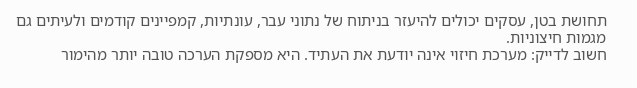תחושת בטן, עסקים יכולים להיעזר בניתוח של נתוני עבר, עונתיות, קמפיינים קודמים ולעיתים גם מגמות חיצוניות.
חשוב לדייק: מערכת חיזוי אינה יודעת את העתיד. היא מספקת הערכה טובה יותר מהימור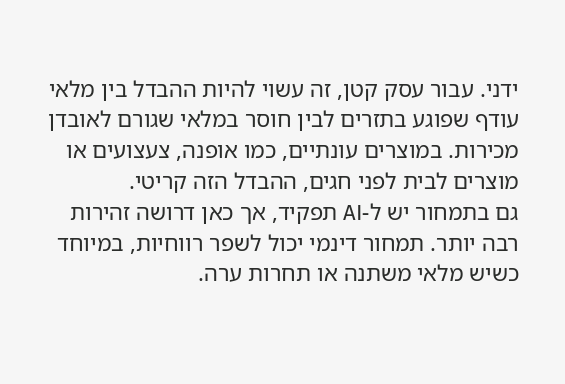ידני. עבור עסק קטן, זה עשוי להיות ההבדל בין מלאי עודף שפוגע בתזרים לבין חוסר במלאי שגורם לאובדן מכירות. במוצרים עונתיים, כמו אופנה, צעצועים או מוצרים לבית לפני חגים, ההבדל הזה קריטי.
גם בתמחור יש ל-AI תפקיד, אך כאן דרושה זהירות רבה יותר. תמחור דינמי יכול לשפר רווחיות, במיוחד כשיש מלאי משתנה או תחרות ערה.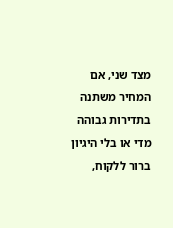מצד שני, אם המחיר משתנה בתדירות גבוהה מדי או בלי היגיון ברור ללקוח,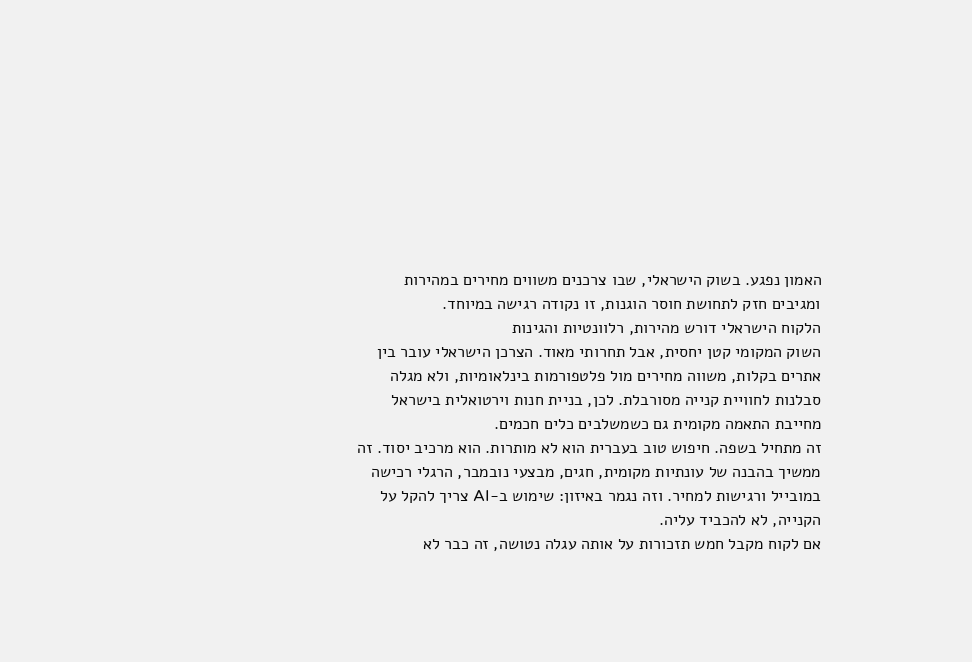האמון נפגע. בשוק הישראלי, שבו צרכנים משווים מחירים במהירות ומגיבים חזק לתחושת חוסר הוגנות, זו נקודה רגישה במיוחד.
הלקוח הישראלי דורש מהירות, רלוונטיות והגינות
השוק המקומי קטן יחסית, אבל תחרותי מאוד. הצרכן הישראלי עובר בין אתרים בקלות, משווה מחירים מול פלטפורמות בינלאומיות, ולא מגלה סבלנות לחוויית קנייה מסורבלת. לכן, בניית חנות וירטואלית בישראל מחייבת התאמה מקומית גם כשמשלבים כלים חכמים.
זה מתחיל בשפה. חיפוש טוב בעברית הוא לא מותרות. הוא מרכיב יסוד. זה ממשיך בהבנה של עונתיות מקומית, חגים, מבצעי נובמבר, הרגלי רכישה במובייל ורגישות למחיר. וזה נגמר באיזון: שימוש ב-AI צריך להקל על הקנייה, לא להכביד עליה.
אם לקוח מקבל חמש תזכורות על אותה עגלה נטושה, זה כבר לא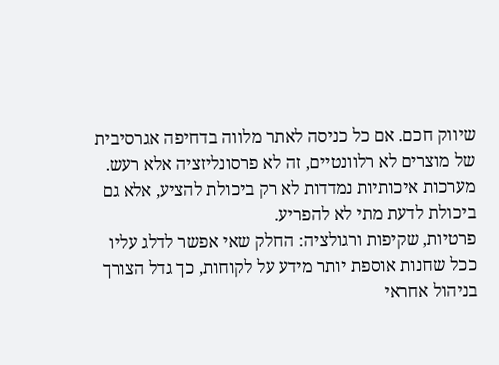שיווק חכם. אם כל כניסה לאתר מלווה בדחיפה אגרסיבית של מוצרים לא רלוונטיים, זה לא פרסונליזציה אלא רעש. מערכות איכותיות נמדדות לא רק ביכולת להציע, אלא גם ביכולת לדעת מתי לא להפריע.
פרטיות, שקיפות ורגולציה: החלק שאי אפשר לדלג עליו
ככל שחנות אוספת יותר מידע על לקוחות, כך גדל הצורך בניהול אחראי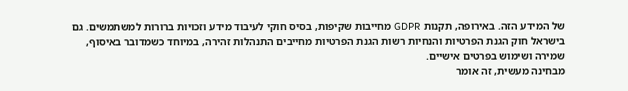של המידע הזה. באירופה, תקנות GDPR מחייבות שקיפות, בסיס חוקי לעיבוד מידע וזכויות ברורות למשתמשים. גם בישראל חוק הגנת הפרטיות והנחיות רשות הגנת הפרטיות מחייבים התנהלות זהירה, במיוחד כשמדובר באיסוף, שמירה ושימוש בפרטים אישיים.
מבחינה מעשית, זה אומר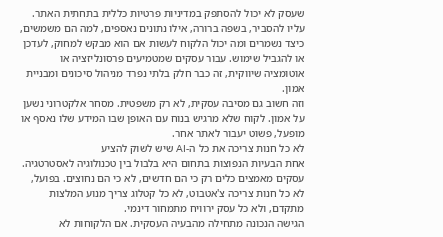שעסק לא יכול להסתפק במדיניות פרטיות כללית בתחתית האתר. עליו להסביר, בשפה ברורה, אילו נתונים נאספים, למה הם משמשים, כיצד נשמרים ומה יכול הלקוח לעשות אם הוא מבקש למחוק, לעדכן או להגביל שימוש. עבור עסקים שמטמיעים פרסונליזציה או אוטומציה שיווקית, זה כבר חלק בלתי נפרד מניהול סיכונים ומבניית אמון.
וזה חשוב גם מסיבה עסקית, לא רק משפטית. מסחר אלקטרוני נשען על אמון. לקוח שלא מרגיש בנוח עם האופן שבו המידע שלו נאסף או מופעל, פשוט יעבור לאתר אחר.
לא כל חנות צריכה את כל ה-AI שיש לשוק להציע
אחת הבעיות הנפוצות בתחום היא בלבול בין טכנולוגיה לאסטרטגיה. עסקים מאמצים כלים רק כי הם חדשים, לא כי הם נחוצים. בפועל, לא כל חנות צריכה צ'אטבוט, לא כל קטלוג צריך מנוע המלצות מתקדם, ולא כל עסק ירוויח מתמחור דינמי.
הגישה הנכונה מתחילה מהבעיה העסקית. אם הלקוחות לא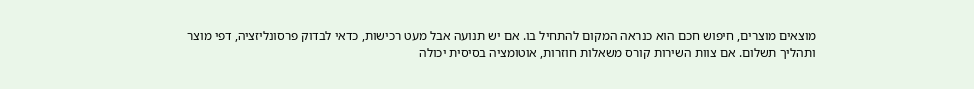מוצאים מוצרים, חיפוש חכם הוא כנראה המקום להתחיל בו. אם יש תנועה אבל מעט רכישות, כדאי לבדוק פרסונליזציה, דפי מוצר ותהליך תשלום. אם צוות השירות קורס משאלות חוזרות, אוטומציה בסיסית יכולה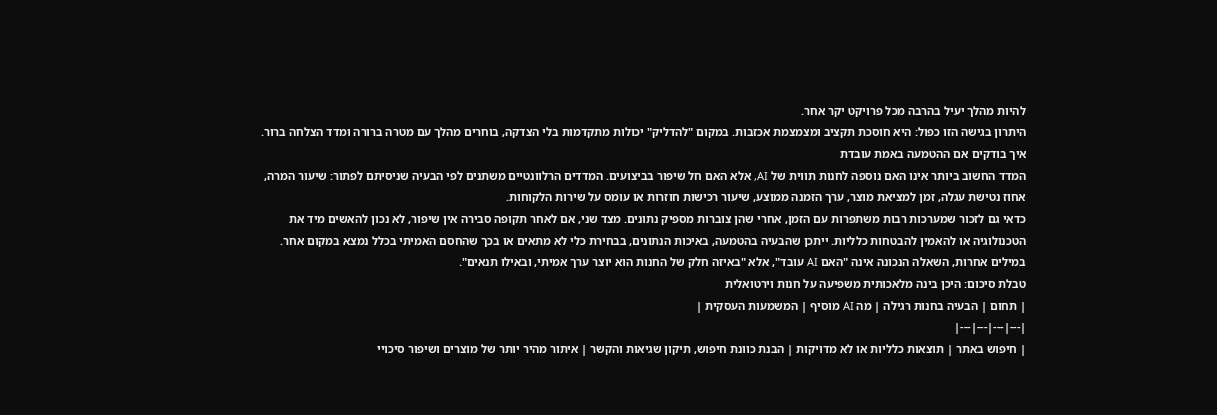להיות מהלך יעיל בהרבה מכל פרויקט יקר אחר.
היתרון בגישה הזו כפול: היא חוסכת תקציב ומצמצמת אכזבות. במקום "להדליק" יכולות מתקדמות בלי הצדקה, בוחרים מהלך עם מטרה ברורה ומדד הצלחה ברור.
איך בודקים אם ההטמעה באמת עובדת
המדד החשוב ביותר אינו האם נוספה לחנות תווית של AI, אלא האם חל שיפור בביצועים. המדדים הרלוונטיים משתנים לפי הבעיה שניסיתם לפתור: שיעור המרה, אחוז נטישת עגלה, זמן למציאת מוצר, ערך הזמנה ממוצע, שיעור רכישות חוזרות או עומס על שירות הלקוחות.
כדאי גם לזכור שמערכות רבות משתפרות עם הזמן, אחרי שהן צוברות מספיק נתונים. מצד שני, אם לאחר תקופה סבירה אין שיפור, לא נכון להאשים מיד את הטכנולוגיה או להאמין להבטחות כלליות. ייתכן שהבעיה בהטמעה, באיכות הנתונים, בבחירת כלי לא מתאים או בכך שהחסם האמיתי בכלל נמצא במקום אחר.
במילים אחרות, השאלה הנכונה אינה "האם AI עובד", אלא "באיזה חלק של החנות הוא יוצר ערך אמיתי, ובאילו תנאים".
טבלת סיכום: היכן בינה מלאכותית משפיעה על חנות וירטואלית
| תחום | הבעיה בחנות רגילה | מה AI מוסיף | המשמעות העסקית |
|---|---|---|---|
| חיפוש באתר | תוצאות כלליות או לא מדויקות | הבנת כוונת חיפוש, תיקון שגיאות והקשר | איתור מהיר יותר של מוצרים ושיפור סיכויי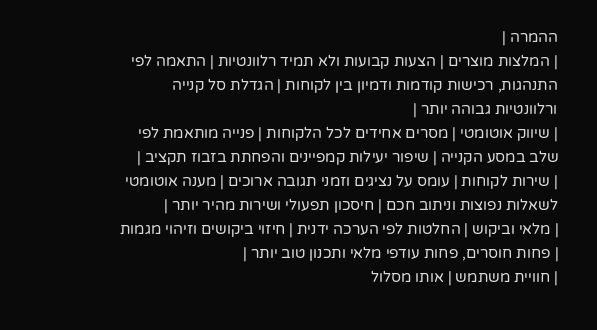ההמרה |
| המלצות מוצרים | הצעות קבועות ולא תמיד רלוונטיות | התאמה לפי התנהגות, רכישות קודמות ודמיון בין לקוחות | הגדלת סל קנייה ורלוונטיות גבוהה יותר |
| שיווק אוטומטי | מסרים אחידים לכל הלקוחות | פנייה מותאמת לפי שלב במסע הקנייה | שיפור יעילות קמפיינים והפחתת בזבוז תקציב |
| שירות לקוחות | עומס על נציגים וזמני תגובה ארוכים | מענה אוטומטי לשאלות נפוצות וניתוב חכם | חיסכון תפעולי ושירות מהיר יותר |
| מלאי וביקוש | החלטות לפי הערכה ידנית | חיזוי ביקושים וזיהוי מגמות | פחות חוסרים, פחות עודפי מלאי ותכנון טוב יותר |
| חוויית משתמש | אותו מסלול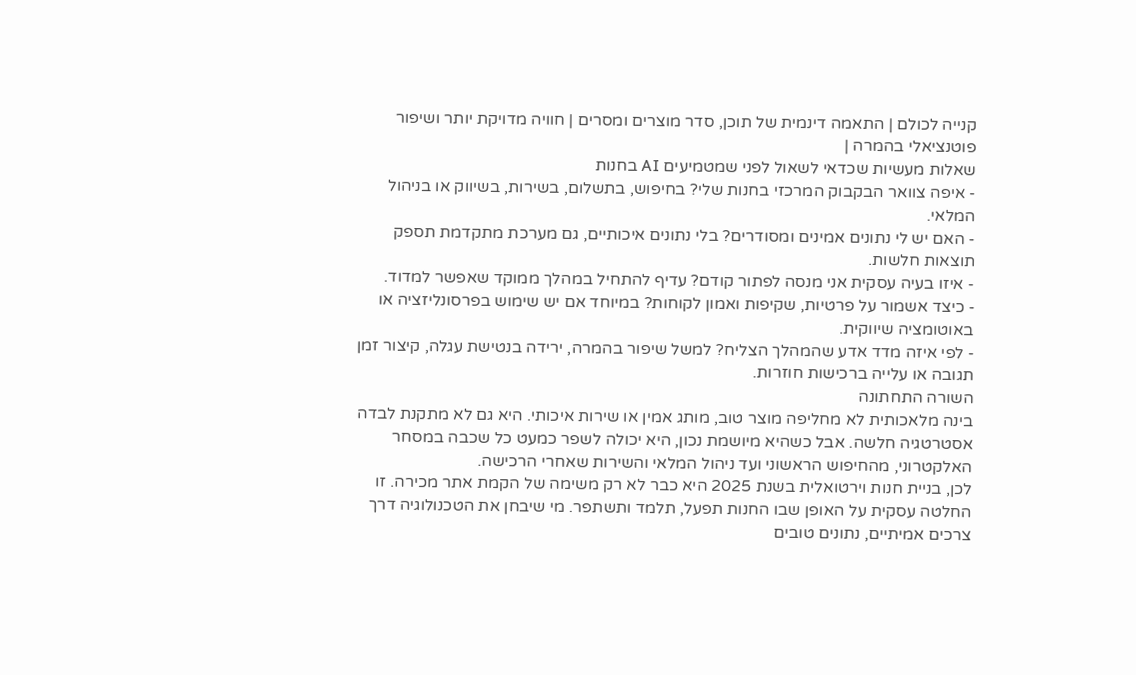קנייה לכולם | התאמה דינמית של תוכן, סדר מוצרים ומסרים | חוויה מדויקת יותר ושיפור פוטנציאלי בהמרה |
שאלות מעשיות שכדאי לשאול לפני שמטמיעים AI בחנות
- איפה צוואר הבקבוק המרכזי בחנות שלי? בחיפוש, בתשלום, בשירות, בשיווק או בניהול המלאי.
- האם יש לי נתונים אמינים ומסודרים? בלי נתונים איכותיים, גם מערכת מתקדמת תספק תוצאות חלשות.
- איזו בעיה עסקית אני מנסה לפתור קודם? עדיף להתחיל במהלך ממוקד שאפשר למדוד.
- כיצד אשמור על פרטיות, שקיפות ואמון לקוחות? במיוחד אם יש שימוש בפרסונליזציה או באוטומציה שיווקית.
- לפי איזה מדד אדע שהמהלך הצליח? למשל שיפור בהמרה, ירידה בנטישת עגלה, קיצור זמן תגובה או עלייה ברכישות חוזרות.
השורה התחתונה
בינה מלאכותית לא מחליפה מוצר טוב, מותג אמין או שירות איכותי. היא גם לא מתקנת לבדה אסטרטגיה חלשה. אבל כשהיא מיושמת נכון, היא יכולה לשפר כמעט כל שכבה במסחר האלקטרוני, מהחיפוש הראשוני ועד ניהול המלאי והשירות שאחרי הרכישה.
לכן, בניית חנות וירטואלית בשנת 2025 היא כבר לא רק משימה של הקמת אתר מכירה. זו החלטה עסקית על האופן שבו החנות תפעל, תלמד ותשתפר. מי שיבחן את הטכנולוגיה דרך צרכים אמיתיים, נתונים טובים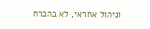וניהול אחראי, לא בהכרח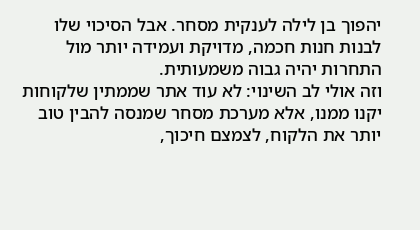יהפוך בן לילה לענקית מסחר. אבל הסיכוי שלו לבנות חנות חכמה, מדויקת ועמידה יותר מול התחרות יהיה גבוה משמעותית.
וזה אולי לב השינוי: לא עוד אתר שממתין שלקוחות יקנו ממנו, אלא מערכת מסחר שמנסה להבין טוב יותר את הלקוח, לצמצם חיכוך,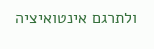ולתרגם אינטואיציה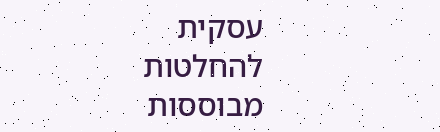עסקית להחלטות מבוססות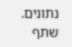נתונים.
שתף